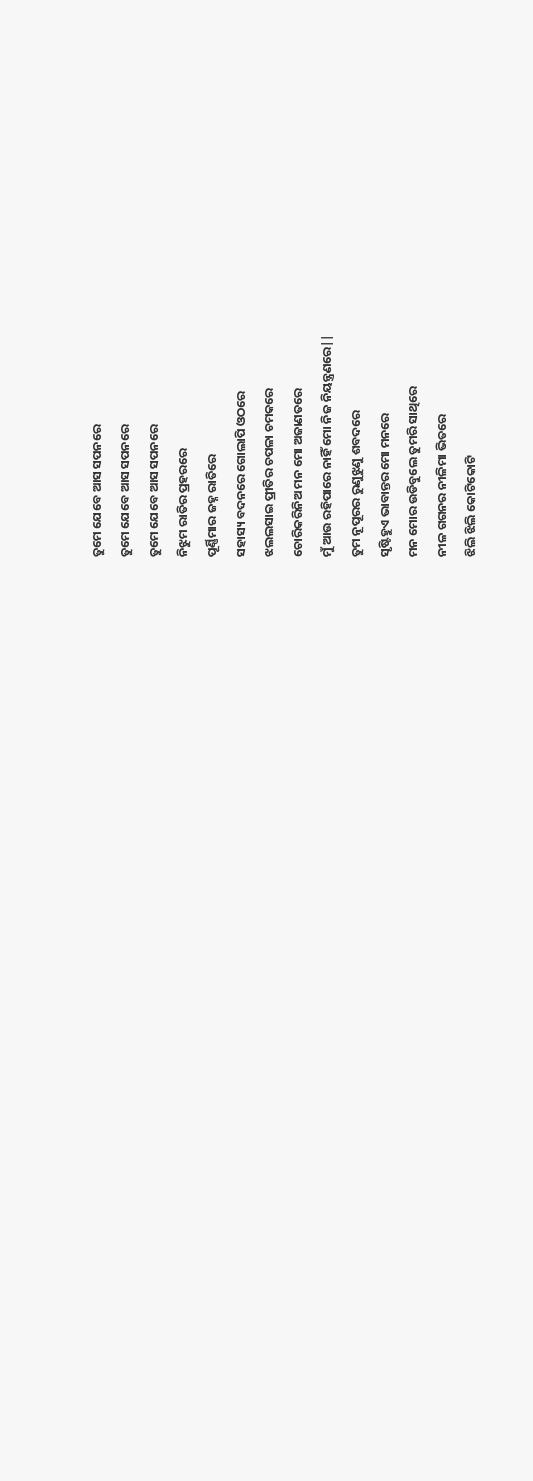ତୁମେ ଯେବେ ଆସ ସପନରେ
ତୁମେ ଯେବେ ଆସ ସପନରେ
ତୁମେ ଯେବେ ଆସ ସପନରେ
ନିଝୁମ ରାତିର ପ୍ରହରରେ
ପୂର୍ଣ୍ଣିମାର ଜହ୍ନ ରାତିରେ
ସହାସ୍ୟ ବଦନରେ ଗୋଲାପି ଓଠରେ
ଝଲଲସାଇ ପ୍ରୀତିର ଚପଳା ଚମକରେ
ଚୋରିକରିନିଅ ମନ ମୋ ଅଜାଣତରେ
ମୁଁ ଆଉ ରହିପାରେ ନାହିଁ ମୋ ନିଜ ନିୟନ୍ତ୍ରଣରେ||
ତୁମ ନୂପୂରର ରୁଣୁଝୁଣୁ ଶବଦରେ
ସୃଷ୍ଟିହୁଏ ଭାବାନ୍ତର ମୋ ମନରେ
ମନ ମୋର ଉଡିବୁଲେ ତୁମରି ସାଥିରେ
ନୀଳ ଗଗନର ନୀଳିମା ଭିତରେ
ଝିଲି ଝିଲି କୋଟିକୋଟି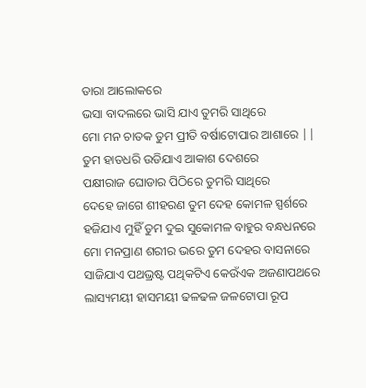ତାରା ଆଲୋକରେ
ଭସା ବାଦଲରେ ଭାସି ଯାଏ ତୁମରି ସାଥିରେ
ମୋ ମନ ଚାତକ ତୁମ ପ୍ରୀତି ବର୍ଷାଟୋପାର ଆଶାରେ ||
ତୁମ ହାତଧରି ଉଡିଯାଏ ଆକାଶ ଦେଶରେ
ପକ୍ଷୀରାଜ ଘୋଡାର ପିଠିରେ ତୁମରି ସାଥିରେ
ଦେହେ ଜାଗେ ଶୀହରଣ ତୁମ ଦେହ କୋମଳ ସ୍ପର୍ଶରେ
ହଜିଯାଏ ମୁହିଁ ତୁମ ଦୁଇ ସୁକୋମଳ ବାହୁର ବନ୍ଧଧନରେ
ମୋ ମନପ୍ରାଣ ଶରୀର ଭରେ ତୁମ ଦେହର ବାସନାରେ
ସାଜିଯାଏ ପଥଭ୍ରଷ୍ଟ ପଥିକଟିଏ କେଉଁଏକ ଅଜଣାପଥରେ
ଲାସ୍ୟମୟୀ ହାସମୟୀ ଢଳଢଳ ଜଳଟୋପା ରୂପ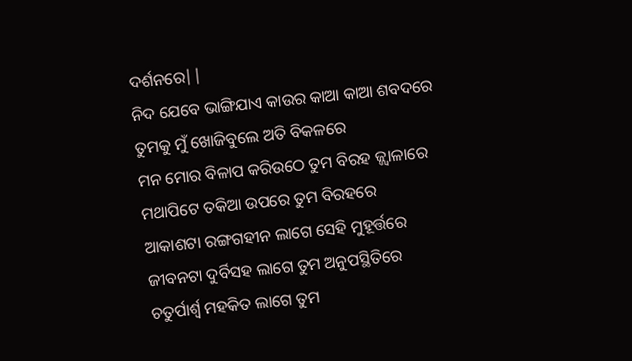ଦର୍ଶନରେ||
ନିଦ ଯେବେ ଭାଙ୍ଗିଯାଏ କାଉର କାଆ କାଆ ଶବଦରେ
ତୁମକୁ ମୁଁ ଖୋଜିବୁଲେ ଅତି ବିକଳରେ
ମନ ମୋର ବିଳାପ କରିଉଠେ ତୁମ ବିରହ ଜ୍ଜ୍ବାଳାରେ
ମଥାପିଟେ ତକିଆ ଉପରେ ତୁମ ବିରହରେ
ଆକାଶଟା ରଙ୍ଗଗହୀନ ଲାଗେ ସେହି ମୁହୂର୍ତ୍ତରେ
ଜୀବନଟା ଦୁର୍ବିସହ ଲାଗେ ତୁମ ଅନୁପସ୍ଥିତିରେ
ଚତୁର୍ପାର୍ଶ୍ବ ମହକିତ ଲାଗେ ତୁମ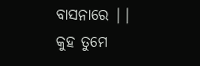ବାସନାରେ ||
କୁହ ତୁମେ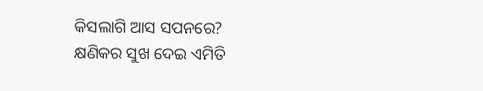କିସଲାଗି ଆସ ସପନରେ?
କ୍ଷଣିକର ସୁଖ ଦେଇ ଏମିତି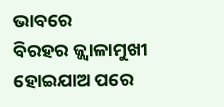ଭାବରେ
ବିରହର ଜ୍ଜ୍ବାଳାମୁଖୀ ହୋଇଯାଅ ପରେ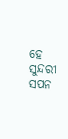ହେ ସୁନ୍ଦରୀ ସପନ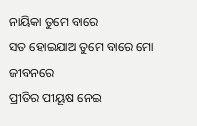ନାୟିକା ତୁମେ ବାରେ
ସତ ହୋଇଯାଅ ତୁମେ ବାରେ ମୋ ଜୀବନରେ
ପ୍ରୀତିର ପୀୟୂଷ ନେଇ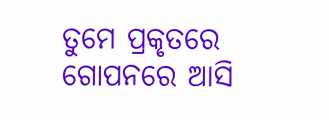ତୁମେ ପ୍ରକୃତରେ
ଗୋପନରେ ଆସି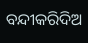ବନ୍ଦୀକରିଦିଅ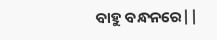ବାହୁ ବନ୍ଧନରେ||